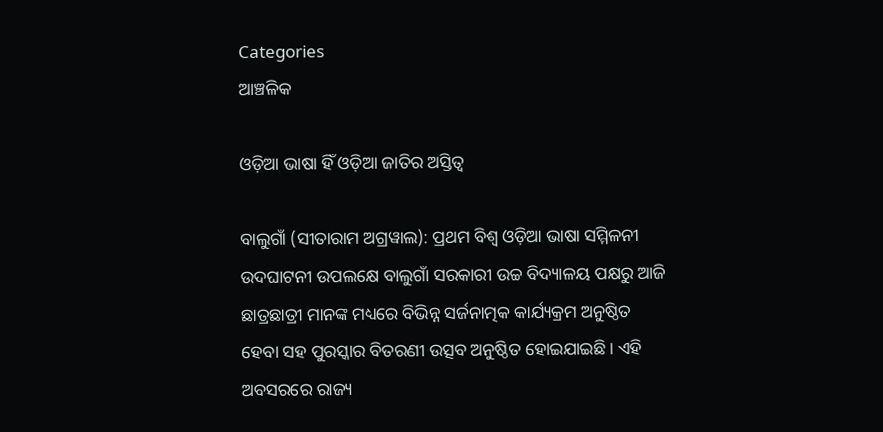Categories
ଆଞ୍ଚଳିକ

ଓଡ଼ିଆ ଭାଷା ହିଁ ଓଡ଼ିଆ ଜାତିର ଅସ୍ତିତ୍ବ

ବାଲୁଗାଁ (ସୀତାରାମ ଅଗ୍ରୱାଲ): ପ୍ରଥମ ବିଶ୍ୱ ଓଡ଼ିଆ ଭାଷା ସମ୍ମିଳନୀ ଉଦଘାଟନୀ ଉପଲକ୍ଷେ ବାଲୁଗାଁ ସରକାରୀ ଉଚ୍ଚ ବିଦ୍ୟାଳୟ ପକ୍ଷରୁ ଆଜି ଛାତ୍ରଛାତ୍ରୀ ମାନଙ୍କ ମଧ୍ୟରେ ବିଭିନ୍ନ ସର୍ଜନାତ୍ମକ କାର୍ଯ୍ୟକ୍ରମ ଅନୁଷ୍ଠିତ ହେବା ସହ ପୁରସ୍କାର ବିତରଣୀ ଉତ୍ସବ ଅନୁଷ୍ଠିତ ହୋଇଯାଇଛି। ଏହି ଅବସରରେ ରାଜ୍ୟ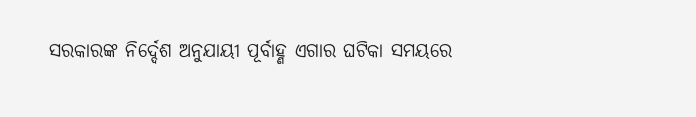ସରକାରଙ୍କ ନିର୍ଦ୍ଦେଶ ଅନୁଯାୟୀ ପୂର୍ବାହ୍ଣ ଏଗାର ଘଟିକା ସମୟରେ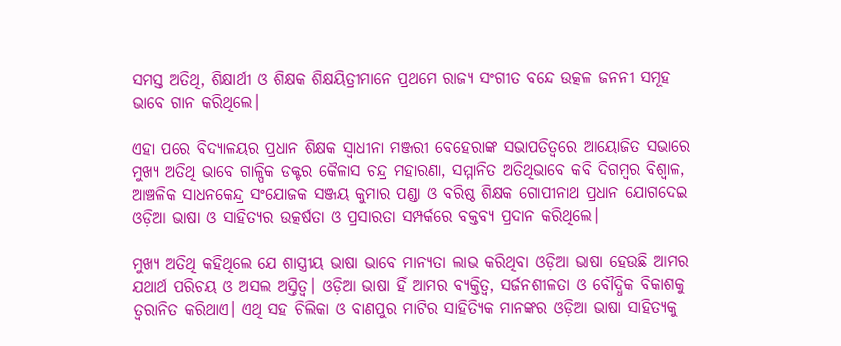ସମସ୍ତ ଅତିଥି, ଶିକ୍ଷାର୍ଥୀ ଓ ଶିକ୍ଷକ ଶିକ୍ଷୟିତ୍ରୀମାନେ ପ୍ରଥମେ ରାଜ୍ୟ ସଂଗୀତ ବନ୍ଦେ ଉତ୍କଳ ଜନନୀ ସମୂହ ଭାବେ ଗାନ କରିଥିଲେ।

ଏହା ପରେ ବିଦ୍ୟାଳୟର ପ୍ରଧାନ ଶିକ୍ଷକ ସ୍ୱାଧୀନା ମଞ୍ଜରୀ ବେହେରାଙ୍କ ସଭାପତିତ୍ୱରେ ଆୟୋଜିତ ସଭାରେ ମୁଖ୍ୟ ଅତିଥି ଭାବେ ଗାଳ୍ପିକ ଡକ୍ଟର କୈଳାସ ଚନ୍ଦ୍ର ମହାରଣା, ସମ୍ମାନିତ ଅତିଥିଭାବେ କବି ଦିଗମ୍ବର ବିଶ୍ୱାଳ, ଆଞ୍ଚଳିକ ସାଧନକେନ୍ଦ୍ର ସଂଯୋଜକ ସଞ୍ଜୟ କୁମାର ପଣ୍ଡା ଓ ବରିଷ୍ଠ ଶିକ୍ଷକ ଗୋପୀନାଥ ପ୍ରଧାନ ଯୋଗଦେଇ ଓଡ଼ିଆ ଭାଷା ଓ ସାହିତ୍ୟର ଉତ୍କର୍ଷତା ଓ ପ୍ରସାରତା ସମ୍ପର୍କରେ ବକ୍ତବ୍ୟ ପ୍ରଦାନ କରିଥିଲେ।

ମୁଖ୍ୟ ଅତିଥି କହିଥିଲେ ଯେ ଶାସ୍ତ୍ରୀୟ ଭାଷା ଭାବେ ମାନ୍ୟତା ଲାଭ କରିଥିବା ଓଡ଼ିଆ ଭାଷା ହେଉଛି ଆମର ଯଥାର୍ଥ ପରିଚୟ ଓ ଅସଲ ଅସ୍ତିତ୍ବ। ଓଡ଼ିଆ ଭାଷା ହିଁ ଆମର ବ୍ୟକ୍ତିତ୍ୱ, ସର୍ଜନଶୀଳତା ଓ ବୌଦ୍ଧିକ ବିକାଶକୁ ତ୍ବରାନିତ କରିଥାଏ। ଏଥି ସହ ଚିଲିକା ଓ ବାଣପୁର ମାଟିର ସାହିତ୍ୟିକ ମାନଙ୍କର ଓଡ଼ିଆ ଭାଷା ସାହିତ୍ୟକୁ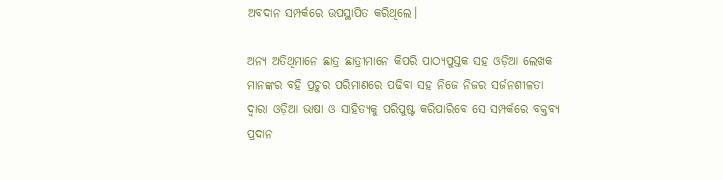ଅବଦାନ ସମ୍ପର୍କରେ ଉପସ୍ଥାପିତ କରିଥିଲେ।

ଅନ୍ୟ ଅତିଥିମାନେ ଛାତ୍ର ଛାତ୍ରୀମାନେ କିପରି ପାଠ୍ୟପୁସ୍ତକ ସହ ଓଡ଼ିଆ ଲେଖକ ମାନଙ୍କର ବହି ପ୍ରଚୁର ପରିମାଣରେ ପଢିବା ସହ ନିଜେ ନିଜର ସର୍ଜନଶୀଳତା ଦ୍ୱାରା ଓଡ଼ିଆ ଭାଷା ଓ ସାହିତ୍ୟକୁ ପରିପୁଷ୍ଟ କରିପାରିବେ ସେ ସମ୍ପର୍କରେ ବକ୍ତବ୍ୟ ପ୍ରଦାନ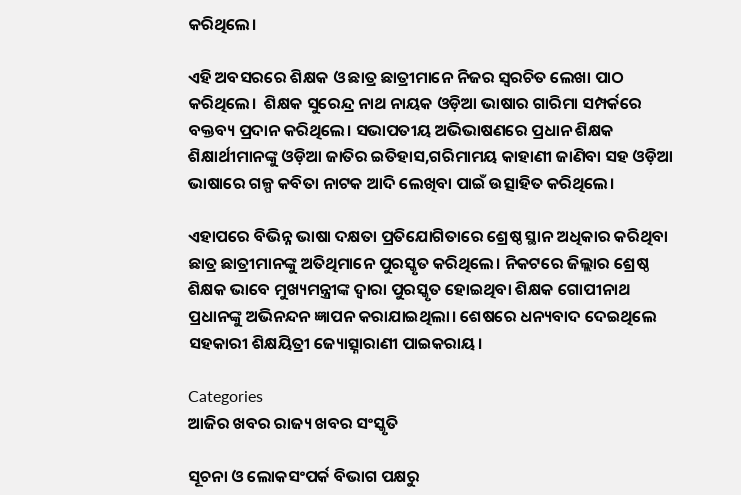କରିଥିଲେ।

ଏହି ଅବସରରେ ଶିକ୍ଷକ ଓ ଛାତ୍ର ଛାତ୍ରୀମାନେ ନିଜର ସ୍ୱରଚିତ ଲେଖା ପାଠ କରିଥିଲେ।  ଶିକ୍ଷକ ସୁରେନ୍ଦ୍ର ନାଥ ନାୟକ ଓଡ଼ିଆ ଭାଷାର ଗାରିମା ସମ୍ପର୍କରେ ବକ୍ତବ୍ୟ ପ୍ରଦାନ କରିଥିଲେ। ସଭାପତୀୟ ଅଭିଭାଷଣରେ ପ୍ରଧାନ ଶିକ୍ଷକ ଶିକ୍ଷାର୍ଥୀମାନଙ୍କୁ ଓଡ଼ିଆ ଜାତିର ଇତିହାସ,ଗରିମାମୟ କାହାଣୀ ଜାଣିବା ସହ ଓଡ଼ିଆ ଭାଷାରେ ଗଳ୍ପ କବିତା ନାଟକ ଆଦି ଲେଖିବା ପାଇଁ ଉତ୍ସାହିତ କରିଥିଲେ।

ଏହାପରେ ବିଭିନ୍ନ ଭାଷା ଦକ୍ଷତା ପ୍ରତିଯୋଗିତାରେ ଶ୍ରେଷ୍ଠ ସ୍ଥାନ ଅଧିକାର କରିଥିବା ଛାତ୍ର ଛାତ୍ରୀମାନଙ୍କୁ ଅତିଥିମାନେ ପୁରସ୍କୃତ କରିଥିଲେ। ନିକଟରେ ଜିଲ୍ଲାର ଶ୍ରେଷ୍ଠ ଶିକ୍ଷକ ଭାବେ ମୁଖ୍ୟମନ୍ତ୍ରୀଙ୍କ ଦ୍ୱାରା ପୁରସ୍କୃତ ହୋଇଥିବା ଶିକ୍ଷକ ଗୋପୀନାଥ ପ୍ରଧାନଙ୍କୁ ଅଭିନନ୍ଦନ ଜ୍ଞାପନ କରାଯାଇଥିଲା। ଶେଷରେ ଧନ୍ୟବାଦ ଦେଇଥିଲେ ସହକାରୀ ଶିକ୍ଷୟିତ୍ରୀ ଜ୍ୟୋତ୍ସ୍ନାରାଣୀ ପାଇକରାୟ।

Categories
ଆଜିର ଖବର ରାଜ୍ୟ ଖବର ସଂସ୍କୃତି

ସୂଚନା ଓ ଲୋକସଂପର୍କ ବିଭାଗ ପକ୍ଷରୁ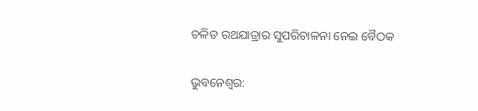ଚଳିତ ରଥଯାତ୍ରାର ସୁପରିଚାଳନା ନେଇ ବୈଠକ

ଭୁବନେଶ୍ୱର: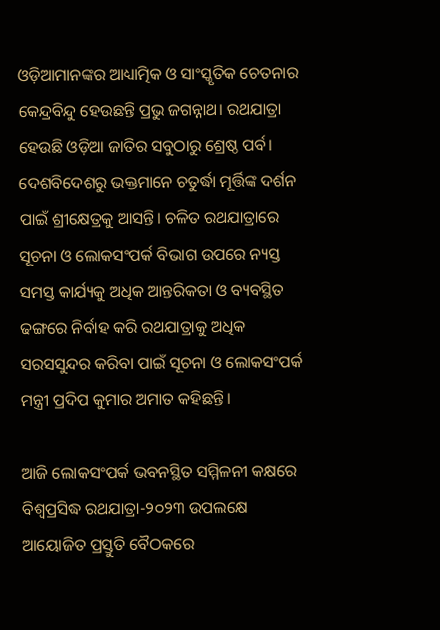ଓଡ଼ିଆମାନଙ୍କର ଆଧ୍ୟାତ୍ମିକ ଓ ସାଂସ୍କୃତିକ ଚେତନାର କେନ୍ଦ୍ରବିନ୍ଦୁ ହେଉଛନ୍ତି ପ୍ରଭୁ ଜଗନ୍ନାଥ। ରଥଯାତ୍ରା ହେଉଛି ଓଡ଼ିଆ ଜାତିର ସବୁଠାରୁ ଶ୍ରେଷ୍ଠ ପର୍ବ। ଦେଶବିଦେଶରୁ ଭକ୍ତମାନେ ଚତୁର୍ଦ୍ଧା ମୂର୍ତ୍ତିଙ୍କ ଦର୍ଶନ ପାଇଁ ଶ୍ରୀକ୍ଷେତ୍ରକୁ ଆସନ୍ତି। ଚଳିତ ରଥଯାତ୍ରାରେ ସୂଚନା ଓ ଲୋକସଂପର୍କ ବିଭାଗ ଉପରେ ନ୍ୟସ୍ତ ସମସ୍ତ କାର୍ଯ୍ୟକୁ ଅଧିକ ଆନ୍ତରିକତା ଓ ବ୍ୟବସ୍ଥିତ ଢଙ୍ଗରେ ନିର୍ବାହ କରି ରଥଯାତ୍ରାକୁ ଅଧିକ ସରସସୁନ୍ଦର କରିବା ପାଇଁ ସୂଚନା ଓ ଲୋକସଂପର୍କ ମନ୍ତ୍ରୀ ପ୍ରଦିପ କୁମାର ଅମାତ କହିଛନ୍ତି।

ଆଜି ଲୋକସଂପର୍କ ଭବନସ୍ଥିତ ସମ୍ମିଳନୀ କକ୍ଷରେ ବିଶ୍ୱପ୍ରସିଦ୍ଧ ରଥଯାତ୍ରା-୨୦୨୩ ଉପଲକ୍ଷେ ଆୟୋଜିତ ପ୍ରସ୍ତୁତି ବୈଠକରେ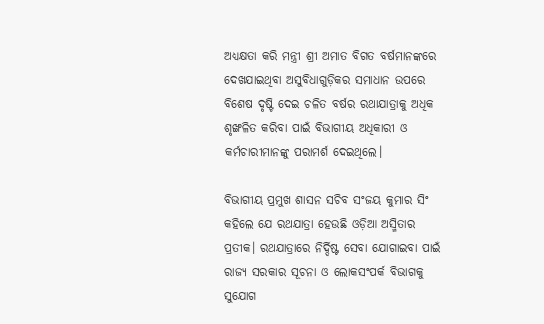ଅଧ୍ୟକ୍ଷତା କରି ମନ୍ତ୍ରୀ ଶ୍ରୀ ଅମାତ ବିଗତ ବର୍ଷମାନଙ୍କରେ ଦେଖଯାଇଥିବା ଅସୁବିଧାଗୁଡ଼ିକର ସମାଧାନ ଉପରେ ବିଶେଷ ଦୃଷ୍ଟି ଦେଇ ଚଳିତ ବର୍ଷର ରଥାଯାତ୍ରାକୁ ଅଧିକ ଶୃଙ୍ଖଳିତ କରିବା ପାଇଁ ବିଭାଗୀୟ ଅଧିକାରୀ ଓ କର୍ମଚାରୀମାନଙ୍କୁ ପରାମର୍ଶ ଦେଇଥିଲେ।

ବିଭାଗୀୟ ପ୍ରମୁଖ ଶାସନ ସଚିବ ସଂଜୟ କୁମାର ସିଂ କହିଲେ ଯେ ରଥଯାତ୍ରା ହେଉଛି ଓଡ଼ିଆ ଅସ୍ମିତାର ପ୍ରତୀକ। ରଥଯାତ୍ରାରେ ନିର୍ଦ୍ଦିଷ୍ଟ ସେବା ଯୋଗାଇବା ପାଇଁ ରାଜ୍ୟ ସରକାର ସୂଚନା ଓ ଲୋକସଂପର୍କ ବିଭାଗକୁ ସୁଯୋଗ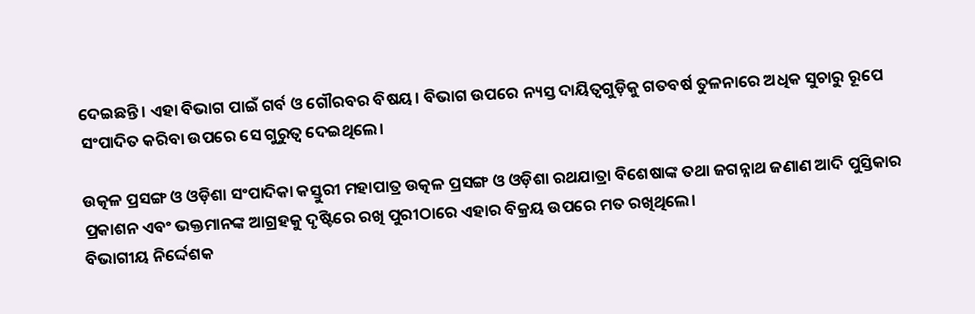ଦେଇଛନ୍ତି। ଏହା ବିଭାଗ ପାଇଁ ଗର୍ବ ଓ ଗୌରବର ବିଷୟ। ବିଭାଗ ଉପରେ ନ୍ୟସ୍ତ ଦାୟିତ୍ୱଗୁଡ଼ିକୁ ଗତବର୍ଷ ତୁଳନାରେ ଅଧିକ ସୁଚାରୁ ରୂପେ ସଂପାଦିତ କରିବା ଉପରେ ସେ ଗୁରୁତ୍ୱ ଦେଇଥିଲେ।

ଉତ୍କଳ ପ୍ରସଙ୍ଗ ଓ ଓଡ଼ିଶା ସଂପାଦିକା କସ୍ତୁରୀ ମହାପାତ୍ର ଉତ୍କଳ ପ୍ରସଙ୍ଗ ଓ ଓଡ଼ିଶା ରଥଯାତ୍ରା ବିଶେଷାଙ୍କ ତଥା ଜଗନ୍ନାଥ ଜଣାଣ ଆଦି ପୁସ୍ତିକାର ପ୍ରକାଶନ ଏବଂ ଭକ୍ତମାନଙ୍କ ଆଗ୍ରହକୁ ଦୃଷ୍ଟିରେ ରଖି ପୁରୀଠାରେ ଏହାର ବିକ୍ରୟ ଉପରେ ମତ ରଖିଥିଲେ।
ବିଭାଗୀୟ ନିର୍ଦ୍ଦେଶକ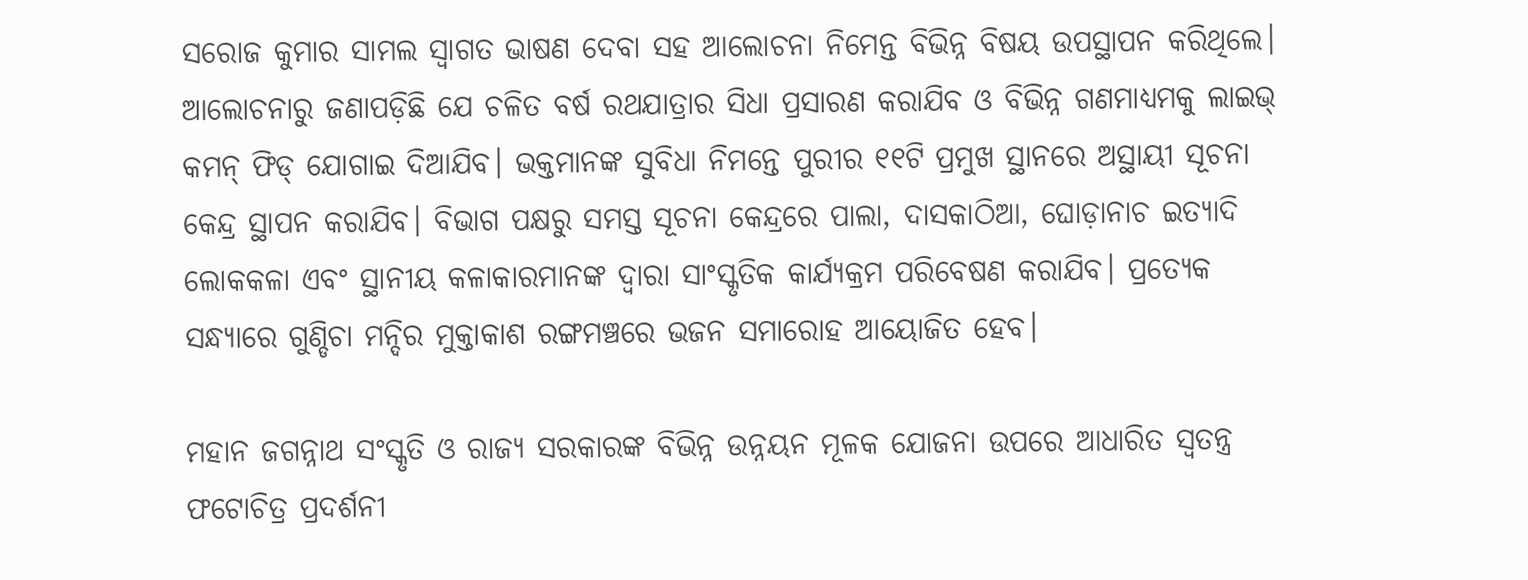ସରୋଜ କୁମାର ସାମଲ ସ୍ୱାଗତ ଭାଷଣ ଦେବା ସହ ଆଲୋଚନା ନିମେନ୍ତ ବିଭିନ୍ନ ବିଷୟ ଉପସ୍ଥାପନ କରିଥିଲେ। ଆଲୋଚନାରୁ ଜଣାପଡ଼ିଛି ଯେ ଚଳିତ ବର୍ଷ ରଥଯାତ୍ରାର ସିଧା ପ୍ରସାରଣ କରାଯିବ ଓ ବିଭିନ୍ନ ଗଣମାଧ୍ୟମକୁ ଲାଇଭ୍‌ କମନ୍‌ ଫିଡ୍‌ ଯୋଗାଇ ଦିଆଯିବ। ଭକ୍ତମାନଙ୍କ ସୁବିଧା ନିମନ୍ତେ ପୁରୀର ୧୧ଟି ପ୍ରମୁଖ ସ୍ଥାନରେ ଅସ୍ଥାୟୀ ସୂଚନା କେନ୍ଦ୍ର ସ୍ଥାପନ କରାଯିବ। ବିଭାଗ ପକ୍ଷରୁ ସମସ୍ତ ସୂଚନା କେନ୍ଦ୍ରରେ ପାଲା, ଦାସକାଠିଆ, ଘୋଡ଼ାନାଚ ଇତ୍ୟାଦି ଲୋକକଳା ଏବଂ ସ୍ଥାନୀୟ କଳାକାରମାନଙ୍କ ଦ୍ୱାରା ସାଂସ୍କୃତିକ କାର୍ଯ୍ୟକ୍ରମ ପରିବେଷଣ କରାଯିବ। ପ୍ରତ୍ୟେକ ସନ୍ଧ୍ୟାରେ ଗୁଣ୍ଡିଚା ମନ୍ଦିର ମୁକ୍ତାକାଶ ରଙ୍ଗମଞ୍ଚରେ ଭଜନ ସମାରୋହ ଆୟୋଜିତ ହେବ।

ମହାନ ଜଗନ୍ନାଥ ସଂସ୍କୃତି ଓ ରାଜ୍ୟ ସରକାରଙ୍କ ବିଭିନ୍ନ ଉନ୍ନୟନ ମୂଳକ ଯୋଜନା ଉପରେ ଆଧାରିତ ସ୍ୱତନ୍ତ୍ର ଫଟୋଚିତ୍ର ପ୍ରଦର୍ଶନୀ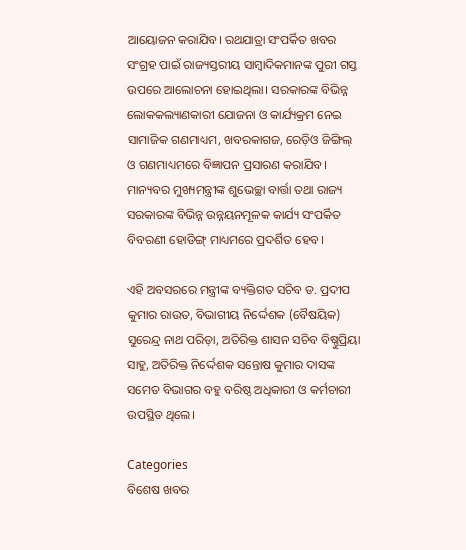ଆୟୋଜନ କରାଯିବ। ରଥଯାତ୍ରା ସଂପର୍କିତ ଖବର ସଂଗ୍ରହ ପାଇଁ ରାଜ୍ୟସ୍ତରୀୟ ସାମ୍ବାଦିକମାନଙ୍କ ପୁରୀ ଗସ୍ତ ଉପରେ ଆଲୋଚନା ହୋଇଥିଲା। ସରକାରଙ୍କ ବିଭିନ୍ନ ଲୋକକଲ୍ୟାଣକାରୀ ଯୋଜନା ଓ କାର୍ଯ୍ୟକ୍ରମ ନେଇ ସାମାଜିକ ଗଣମାଧ୍ୟମ, ଖବରକାଗଜ, ରେଡ଼ିଓ ଜିଙ୍ଗିଲ୍‌ ଓ ଗଣମାଧ୍ୟମରେ ବିଜ୍ଞାପନ ପ୍ରସାରଣ କରାଯିବ। ମାନ୍ୟବର ମୁଖ୍ୟମନ୍ତ୍ରୀଙ୍କ ଶୁଭେଚ୍ଛା ବାର୍ତ୍ତା ତଥା ରାଜ୍ୟ ସରକାରଙ୍କ ବିଭିନ୍ନ ଉନ୍ନୟନମୂଳକ କାର୍ଯ୍ୟ ସଂପର୍କିତ ବିବରଣୀ ହୋଡିଙ୍ଗ୍‌ ମାଧ୍ୟମରେ ପ୍ରଦର୍ଶିତ ହେବ।

ଏହି ଅବସରରେ ମନ୍ତ୍ରୀଙ୍କ ବ୍ୟକ୍ତିଗତ ସଚିବ ଡ. ପ୍ରଦୀପ କୁମାର ରାଉତ, ବିଭାଗୀୟ ନିର୍ଦ୍ଦେଶକ (ବୈଷୟିକ) ସୁରେନ୍ଦ୍ର ନାଥ ପରିଡ଼ା, ଅତିରିକ୍ତ ଶାସନ ସଚିବ ବିଷ୍ଣୁପ୍ରିୟା ସାହୁ, ଅତିରିକ୍ତ ନିର୍ଦ୍ଦେଶକ ସନ୍ତୋଷ କୁମାର ଦାସଙ୍କ ସମେତ ବିଭାଗର ବହୁ ବରିଷ୍ଠ ଅଧିକାରୀ ଓ କର୍ମଚାରୀ ଉପସ୍ଥିତ ଥିଲେ।

Categories
ବିଶେଷ ଖବର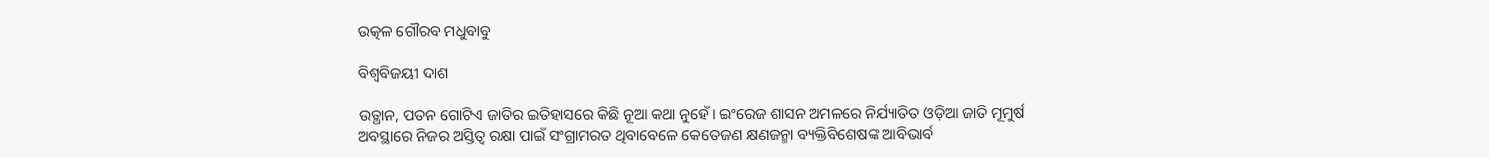ଉତ୍କଳ ଗୌରବ ମଧୁବାବୁ

ବିଶ୍ବବିଜୟୀ ଦାଶ

ଉତ୍ଥାନ, ପତନ ଗୋଟିଏ ଜାତିର ଇତିହାସରେ କିଛି ନୂଆ କଥା ନୁହେଁ। ଇଂରେଜ ଶାସନ ଅମଳରେ ନିର୍ଯ୍ୟାତିତ ଓଡ଼ିଆ ଜାତି ମୂମୁର୍ଷ ଅବସ୍ଥାରେ ନିଜର ଅସ୍ତିତ୍ବ ରକ୍ଷା ପାଇଁ ସଂଗ୍ରାମରତ ଥିବାବେଳେ କେତେଜଣ କ୍ଷଣଜନ୍ମା ବ୍ୟକ୍ତିବିଶେଷଙ୍କ ଆବିଭାର୍ବ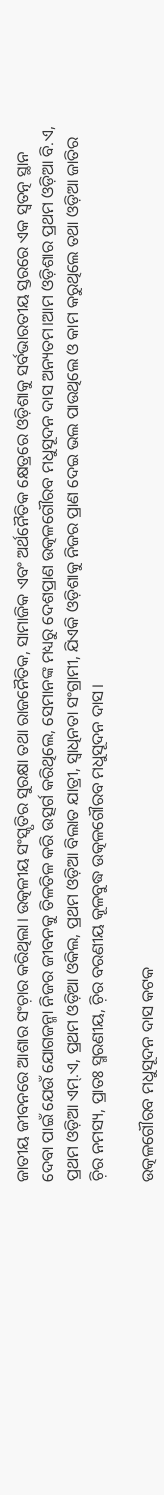ଜାତୀୟ ଜୀବନରେ ଆଶାର ସଂଚ଼ାର କରିଥିଲା। ଉତ୍କଳୀୟ ସଂସ୍କୃତିର ସୁରକ୍ଷା ତଥା ରାଜନୈତିକ, ସାମାଜିକ ଏବଂ ଅର୍ଥନୈତିକ କ୍ଷେତ୍ରରେ ଓଡ଼ିଶାକୁ ସର୍ବଭାରତୀୟ ସ୍ତରରେ ଏକ ସ୍ବତତ୍ନ ସ୍ଥାନ ଦେବା ପାଇଁ ଯେଉଁ ଯୋଗଜନ୍ମା ନିଜର ଜୀବନକୁ ତିଳତିଳ କରି ଉତ୍ସର୍ଗ କରିଥିଲେ, ସେମାନଙ୍କ ମଧ୍ୟରୁ ଦେଶପ୍ରାଣ ଉତ୍କଳଗୌରବ ମଧୁସୂଦନ ଦାସ ଅନ୍ୟତମ।ଆମ ଓଡ଼ିଶାର ପ୍ରଥମ ଓଡ଼ିଆ ବି.ଏ, ପ୍ରଥମ ଓଡ଼ିଆ ଏମ୍.ଏ, ପ୍ରଥମ ଓଡ଼ିଆ ଓକିଲ, ପ୍ରଥମ ଓଡ଼ିଆ ବିଲାତ ଯାତ୍ରୀ, ସ୍ବାଧିନତା ସଂଗ୍ରାମୀ, ଯିଏକି ଓଡ଼ିଶାକୁ ନିଜର ପ୍ରାଣ ଦେଇ ଭଲ ପାଉଥିଲେ ଓ କାମ କରୁଥିଲେ ତଥା ଓଡ଼ିଆ ଜାତିର ଚ଼ିର ନମସ୍ୟ, ପ୍ରାତଃ ସ୍ମରଣୀୟ, ଚ଼ିର ବରଣୀୟ କୂଳବୁଦ୍ଧ ଉତ୍କଳଗୌରବ ମଧୁସୂଦନ ଦାସ।

ଉତ୍କଳଗୌରବ ମଧୁସୂଦନ ଦାସ କଟକ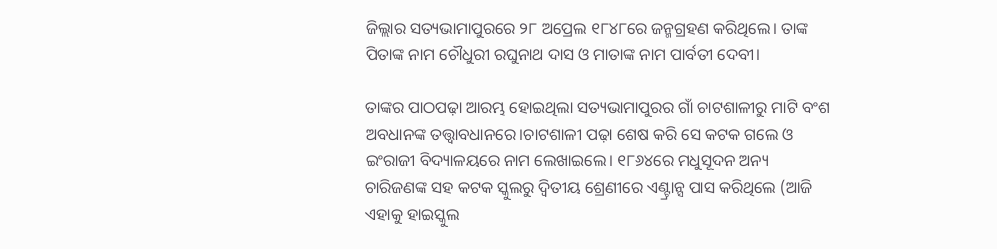ଜିଲ୍ଲାର ସତ୍ୟଭାମାପୁରରେ ୨୮ ଅପ୍ରେଲ ୧୮୪୮ରେ ଜନ୍ମଗ୍ରହଣ କରିଥିଲେ। ତାଙ୍କ ପିତାଙ୍କ ନାମ ଚୌଧୁରୀ ରଘୁନାଥ ଦାସ ଓ ମାତାଙ୍କ ନାମ ପାର୍ବତୀ ଦେବୀ।

ତାଙ୍କର ପାଠପଢ଼ା ଆରମ୍ଭ ହୋଇଥିଲା ସତ୍ୟଭାମାପୁରର ଗାଁ ଚାଟଶାଳୀରୁ ମାଟି ବଂଶ ଅବଧାନଙ୍କ ତତ୍ତ୍ୱାବଧାନରେ।ଚାଟଶାଳୀ ପଢ଼ା ଶେଷ କରି ସେ କଟକ ଗଲେ ଓ ଇଂରାଜୀ ବିଦ୍ୟାଳୟରେ ନାମ ଲେଖାଇଲେ। ୧୮୬୪ରେ ମଧୁସୂଦନ ଅନ୍ୟ ଚାରିଜଣଙ୍କ ସହ କଟକ ସ୍କୁଲରୁ ଦ୍ୱିତୀୟ ଶ୍ରେଣୀରେ ଏଣ୍ଟ୍ରାନ୍ସ ପାସ କରିଥିଲେ (ଆଜି ଏହାକୁ ହାଇସ୍କୁଲ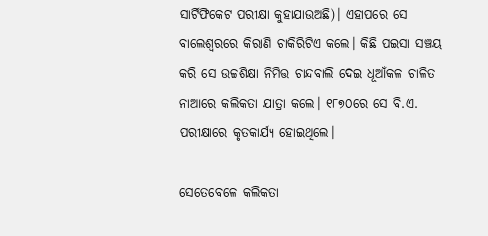ସାର୍ଟିଫିକେଟ ପରୀକ୍ଷା କୁହାଯାଉଅଛି)। ଏହାପରେ ସେ ବାଲେଶ୍ୱରରେ କିରାଣି ଚାକିରିଟିଏ କଲେ। କିଛି ପଇସା ସଞ୍ଚୟ କରି ସେ ଉଚ୍ଚଶିକ୍ଷା ନିମିତ୍ତ ଚାନ୍ଦବାଲି ଦେଇ ଧୂଆଁକଳ ଚାଳିତ ନାଆରେ କଲିକତା ଯାତ୍ରା କଲେ। ୧୮୭୦ରେ ସେ ବି.ଏ. ପରୀକ୍ଷାରେ କୃତକାର୍ଯ୍ୟ ହୋଇଥିଲେ।

ସେତେବେଳେ କଲିକତା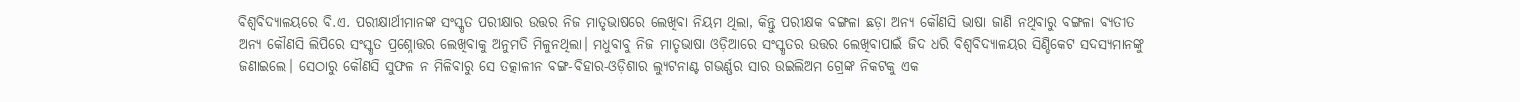ବିଶ୍ୱବିଦ୍ୟାଳୟରେ ବି.ଏ. ପରୀକ୍ଷାର୍ଥୀମାନଙ୍କ ସଂସ୍କୃତ ପରୀକ୍ଷାର ଉତ୍ତର ନିଜ ମାତୃଭାଷରେ ଲେଖିବା ନିୟମ ଥିଲା, କିନ୍ତୁ ପରୀକ୍ଷକ ବଙ୍ଗଳା ଛଡ଼ା ଅନ୍ୟ କୌଣସି ଭାଷା ଜାଣି ନଥିବାରୁ ବଙ୍ଗଳା ବ୍ୟତୀତ ଅନ୍ୟ କୌଣସି ଲିପିରେ ସଂସ୍କୃତ ପ୍ରଶ୍ନୋତ୍ତର ଲେଖିବାକୁ ଅନୁମତି ମିଳୁନଥିଲା। ମଧୁବାବୁ ନିଜ ମାତୃଭାଷା ଓଡ଼ିଆରେ ସଂସ୍କୃତର ଉତ୍ତର ଲେଖିବାପାଇଁ ଜିଦ ଧରି ବିଶ୍ୱବିଦ୍ୟାଳୟର ସିଣ୍ଡିକେଟ ସଦସ୍ୟମାନଙ୍କୁ ଜଣାଇଲେ। ସେଠାରୁ କୌଣସି ସୁଫଳ ନ ମିଳିବାରୁ ସେ ତତ୍କାଳୀନ ବଙ୍ଗ-ବିହାର-ଓଡ଼ିଶାର ଲ୍ୟୁଟନାଣ୍ଟ ଗଭର୍ଣ୍ଣର ସାର ଉଇଲିଅମ ଗ୍ରେଙ୍କ ନିକଟକୁ ଏକ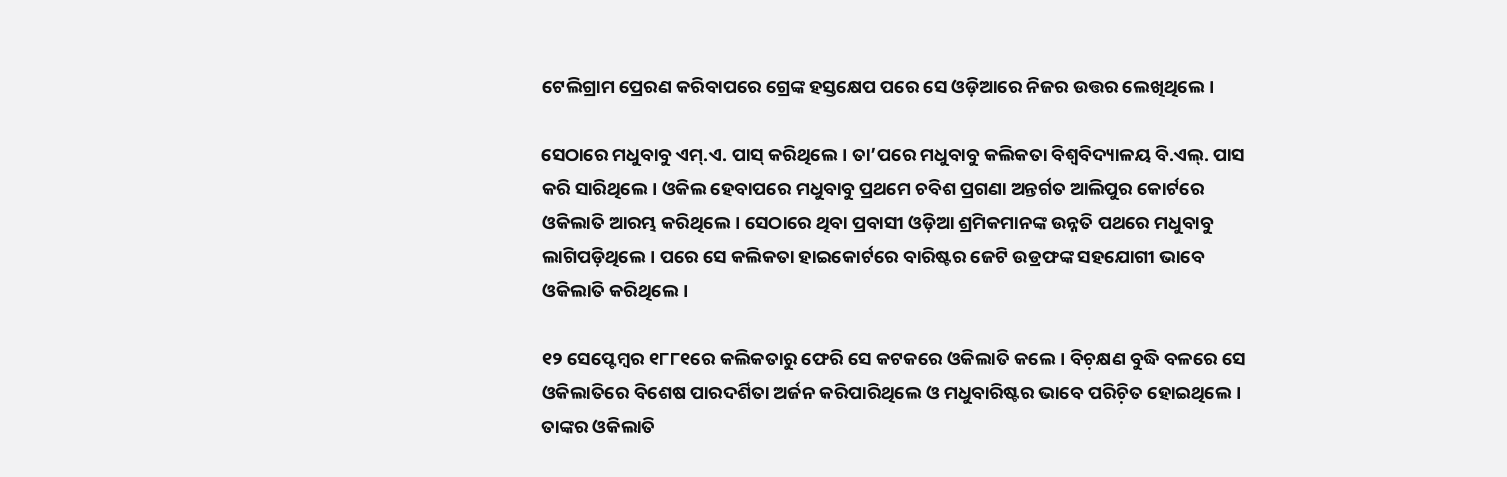ଟେଲିଗ୍ରାମ ପ୍ରେରଣ କରିବାପରେ ଗ୍ରେଙ୍କ ହସ୍ତକ୍ଷେପ ପରେ ସେ ଓଡ଼ିଆରେ ନିଜର ଉତ୍ତର ଲେଖିଥିଲେ।

ସେଠାରେ ମଧୁବାବୁ ଏମ୍.ଏ. ପାସ୍ କରିଥିଲେ। ତା’ପରେ ମଧୁବାବୁ କଲିକତା ବିଶ୍ବବିଦ୍ୟାଳୟ ବି.ଏଲ୍. ପାସ କରି ସାରିଥିଲେ। ଓକିଲ ହେବାପରେ ମଧୁବାବୁ ପ୍ରଥମେ ଚବିଶ ପ୍ରଗଣା ଅନ୍ତର୍ଗତ ଆଲିପୁର କୋର୍ଟରେ ଓକିଲାତି ଆରମ୍ଭ କରିଥିଲେ। ସେଠାରେ ଥିବା ପ୍ରବାସୀ ଓଡ଼ିଆ ଶ୍ରମିକମାନଙ୍କ ଉନ୍ନତି ପଥରେ ମଧୁବାବୁ ଲାଗିପଡ଼ିଥିଲେ। ପରେ ସେ କଲିକତା ହାଇକୋର୍ଟରେ ବାରିଷ୍ଟର ଜେଟି ଉଡ୍ରଫଙ୍କ ସହଯୋଗୀ ଭାବେ ଓକିଲାତି କରିଥିଲେ।

୧୨ ସେପ୍ଟେମ୍ବର ୧୮୮୧ରେ କଲିକତାରୁ ଫେରି ସେ କଟକରେ ଓକିଲାତି କଲେ। ବିଚ଼କ୍ଷଣ ବୁଦ୍ଧି ବଳରେ ସେ ଓକିଲାତିରେ ବିଶେଷ ପାରଦର୍ଶିତା ଅର୍ଜନ କରିପାରିଥିଲେ ଓ ମଧୁବାରିଷ୍ଟର ଭାବେ ପରିଚ଼ିତ ହୋଇଥିଲେ। ତାଙ୍କର ଓକିଲାତି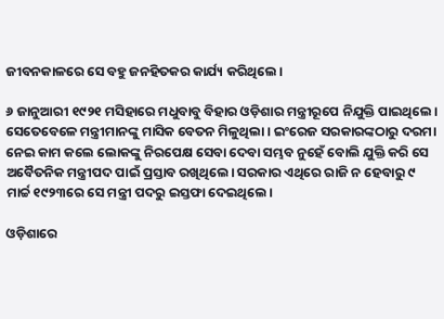ଜୀବନକାଳରେ ସେ ବହୁ ଜନହିତକର କାର୍ଯ୍ୟ କରିଥିଲେ।

୬ ଜାନୁଆରୀ ୧୯୨୧ ମସିହାରେ ମଧୁବାବୁ ବିହାର ଓଡ଼ିଶାର ମନ୍ତ୍ରୀରୂପେ ନିଯୁକ୍ତି ପାଇଥିଲେ। ସେତେବେଳେ ମନ୍ତ୍ରୀମାନଙ୍କୁ ମାସିକ ବେତନ ମିଳୁଥିଲା। ଇଂରେଜ ସରକାରଙ୍କଠାରୁ ଦରମା ନେଇ କାମ କଲେ ଲୋକଙ୍କୁ ନିରପେକ୍ଷ ସେବା ଦେବା ସମ୍ଭବ ନୁହେଁ ବୋଲି ଯୁକ୍ତି କରି ସେ ଅବୈତନିକ ମନ୍ତ୍ରୀପଦ ପାଇଁ ପ୍ରସ୍ତାବ ରଖିଥିଲେ। ସରକାର ଏଥିରେ ରାଜି ନ ହେବାରୁ ୯ ମାର୍ଚ୍ଚ ୧୯୨୩ରେ ସେ ମନ୍ତ୍ରୀ ପଦରୁ ଇସ୍ତଫା ଦେଇଥିଲେ।

ଓଡ଼ିଶାରେ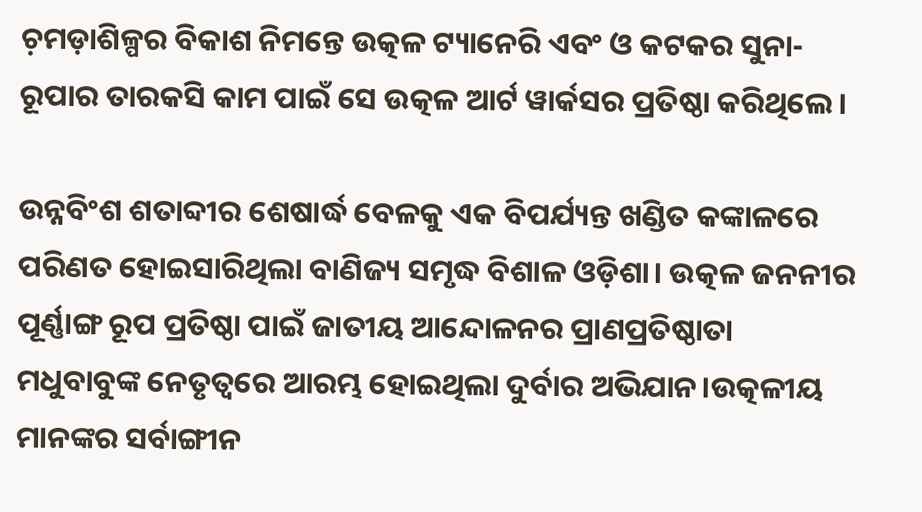ଚ଼ମଡ଼ାଶିଳ୍ପର ବିକାଶ ନିମନ୍ତେ ଉତ୍କଳ ଟ୍ୟାନେରି ଏବଂ ଓ କଟକର ସୁନା-ରୂପାର ତାରକସି କାମ ପାଇଁ ସେ ଉତ୍କଳ ଆର୍ଟ ୱାର୍କସର ପ୍ରତିଷ୍ଠା କରିଥିଲେ।

ଉନ୍ନବିଂଶ ଶତାବ୍ଦୀର ଶେଷାର୍ଦ୍ଧ ବେଳକୁ ଏକ ବିପର୍ଯ୍ୟନ୍ତ ଖଣ୍ଡିତ କଙ୍କାଳରେ ପରିଣତ ହୋଇସାରିଥିଲା ବାଣିଜ୍ୟ ସମୃଦ୍ଧ ବିଶାଳ ଓଡ଼ିଶା। ଉତ୍କଳ ଜନନୀର ପୂର୍ଣ୍ଣାଙ୍ଗ ରୂପ ପ୍ରତିଷ୍ଠା ପାଇଁ ଜାତୀୟ ଆନ୍ଦୋଳନର ପ୍ରାଣପ୍ରତିଷ୍ଠାତା ମଧୁବାବୁଙ୍କ ନେତୃତ୍ବରେ ଆରମ୍ଭ ହୋଇଥିଲା ଦୁର୍ବାର ଅଭିଯାନ।ଉତ୍କଳୀୟ ମାନଙ୍କର ସର୍ବାଙ୍ଗୀନ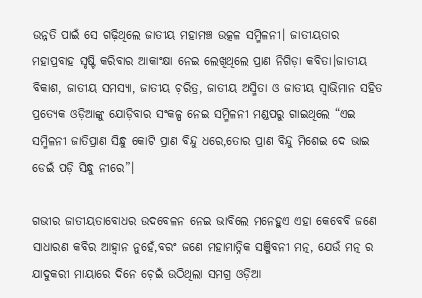ଉନ୍ନତି ପାଇଁ ସେ ଗଢ଼ିଥିଲେ ଜାତୀୟ ମହାମଞ୍ଚ ଉତ୍କଳ ସମ୍ମିଳନୀ। ଜାତୀୟତାର ମହାପ୍ରବାହ ସୃଷ୍ଟି କରିବାର ଆକାଂକ୍ଷା ନେଇ ଲେଖିଥିଲେ ପ୍ରାଣ ନିଗିଡ଼ା କବିତା।ଜାତୀୟ ବିକାଶ, ଜାତୀୟ ସମସ୍ୟା, ଜାତୀୟ ଚ଼ରିତ୍ର, ଜାତୀୟ ଅସ୍ମିତା ଓ ଜାତୀୟ ସ୍ବାଭିମାନ ସହିତ ପ୍ରତ୍ୟେକ ଓଡ଼ିଆଙ୍କୁ ଯୋଡ଼ିବାର ସଂକଳ୍ପ ନେଇ ସମ୍ମିଳନୀ ମଣ୍ଡପରୁ ଗାଇଥିଲେ “ଏଇ ସମ୍ମିଳନୀ ଜାତିପ୍ରାଣ ସିନ୍ଧୁ କୋଟି ପ୍ରାଣ ବିନ୍ଦୁ ଧରେ,ତୋର ପ୍ରାଣ ବିନ୍ଦୁ ମିଶେଇ ଦେ ଭାଇ ଡେଇଁ ପଡ଼ି ସିନ୍ଧୁ ନୀରେ”।

ଗଭୀର ଜାତୀୟତାବୋଧର ଉଦବେଳନ ନେଇ ଭାବିଲେ ମନେହୁଏ ଏହା କେବେବି ଜଣେ ସାଧାରଣ କବିର ଆହ୍ବାନ ନୁହେଁ,ବରଂ ଜଣେ ମହାମାତ୍ନିକ ସଞ୍ଜିବନୀ ମତ୍ନ, ଯେଉଁ ମତ୍ନ ର ଯାଦୁକରୀ ମାୟାରେ ଦିନେ ଚ଼େଇଁ ଉଠିଥିଲା ସମଗ୍ର ଓଡ଼ିଆ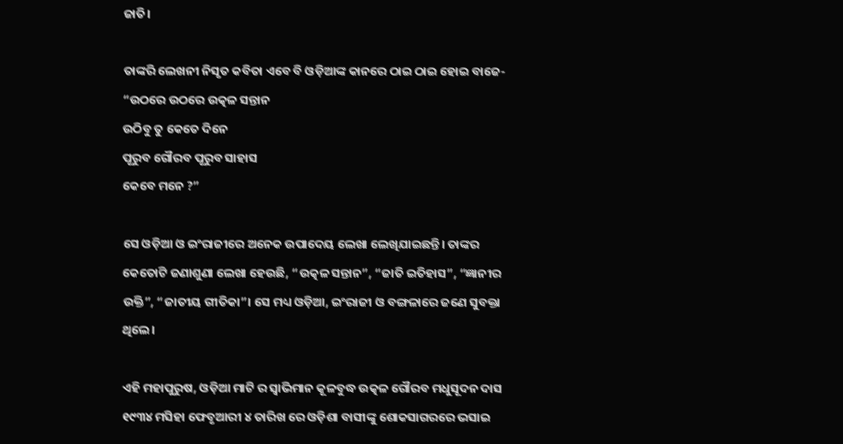ଜାତି।

ତାଙ୍କରି ଲେଖନୀ ନିସୃତ କବିତା ଏବେ ବି ଓଡ଼ିଆଙ୍କ କାନରେ ଠାଇ ଠାଇ ହୋଇ ବାଜେ-
“ଉଠରେ ଉଠରେ ଉତ୍କଳ ସନ୍ତାନ
ଉଠିବୁ ତୁ କେତେ ଦିନେ
ପୂରୁବ ଗୌରବ ପୂରୁବ ସାହାସ
କେବେ ମନେ ?”

ସେ ଓଡ଼ିଆ ଓ ଇଂରାଜୀରେ ଅନେକ ଉପାଦେୟ ଲେଖା ଲେଖିଯାଇଛନ୍ତି। ତାଙ୍କର କେତୋଟି ଜଣାଶୁଣା ଲେଖା ହେଉଛି, “ଉତ୍କଳ ସନ୍ତାନ”, “ଜାତି ଇତିହାସ”, “ଜ୍ଞାନୀର ଉକ୍ତି”, “ଜାତୀୟ ଗୀତିକା”। ସେ ମଧ୍ୟ ଓଡ଼ିଆ, ଇଂରାଜୀ ଓ ବଙ୍ଗଳାରେ ଜଣେ ସୁବକ୍ତା ଥିଲେ।

ଏହି ମହାପୁରୁଷ, ଓଡ଼ିଆ ମାଟି ର ସ୍ବାଭିମାନ କୂଳବୁଦ୍ଧ ଉତ୍କଳ ଗୌରବ ମଧୁସୂଦନ ଦାସ ୧୯୩୪ ମସିହା ଫେବୃଆରୀ ୪ ତାରିଖ ରେ ଓଡ଼ିଶା ବାସୀଙ୍କୁ ଶୋକସାଗରରେ ଭସାଇ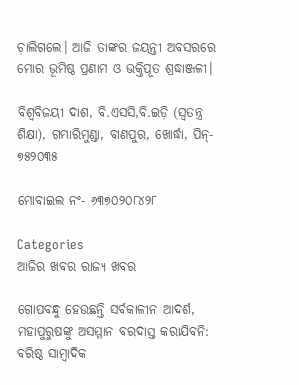ଚ଼ାଲିଗଲେ। ଆଜି ତାଙ୍କର ଜୟନ୍ତୀ ଅବସରରେ ମୋର ଭୂମିଷ୍ଠ ପ୍ରଣାମ ଓ ଭକ୍ତିପୂତ ଶ୍ରଦ୍ଧାଞ୍ଜଳୀ।

ବିଶ୍ବବିଜୟୀ ଦାଶ, ବି.ଏସସି,ବି.ଇଡ଼ି (ସ୍ବତନ୍ତ୍ର ଶିକ୍ଷା), ଗମ୍ଭାରିମୁଣ୍ଡା, ବାଣପୁର, ଖୋର୍ଦ୍ଧା, ପିନ୍- ୭୫୨୦୩୫

ମୋବାଇଲ ନଂ- ୬୩୭୦୨୦୮୪୨୮

Categories
ଆଜିର ଖବର ରାଜ୍ୟ ଖବର

ଗୋପବନ୍ଧୁ ହେଉଛନ୍ତି ସର୍ବକାଳୀନ ଆଦର୍ଶ, ମହାପୁରୁଷଙ୍କୁ ଅସମ୍ମାନ ବରଦାସ୍ତ କରାଯିବନି: ବରିଷ୍ଠ ସାମ୍ବାଦିକ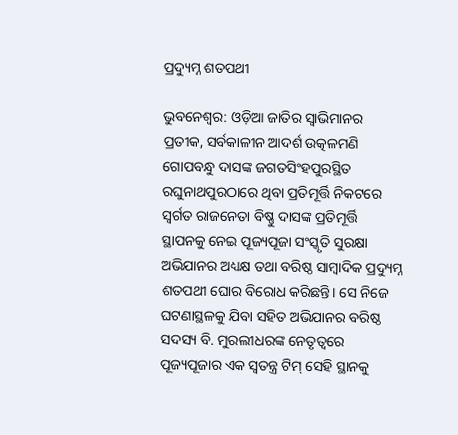ପ୍ରଦ୍ୟୁମ୍ନ ଶତପଥୀ

ଭୁବନେଶ୍ୱର: ଓଡ଼ିଆ ଜାତିର ସ୍ୱାଭିମାନର ପ୍ରତୀକ, ସର୍ବକାଳୀନ ଆଦର୍ଶ ଉତ୍କଳମଣି ଗୋପବନ୍ଧୁ ଦାସଙ୍କ ଜଗତସିଂହପୁରସ୍ଥିତ ରଘୁନାଥପୁରଠାରେ ଥିବା ପ୍ରତିମୂର୍ତ୍ତି ନିକଟରେ ସ୍ୱର୍ଗତ ରାଜନେତା ବିଷ୍ଣୁ ଦାସଙ୍କ ପ୍ରତିମୂର୍ତ୍ତି ସ୍ଥାପନକୁ ନେଇ ପୂଜ୍ୟପୂଜା ସଂସ୍କୃତି ସୁରକ୍ଷା ଅଭିଯାନର ଅଧ୍ୟକ୍ଷ ତଥା ବରିଷ୍ଠ ସାମ୍ବାଦିକ ପ୍ରଦ୍ୟୁମ୍ନ ଶତପଥୀ ଘୋର ବିରୋଧ କରିଛନ୍ତି। ସେ ନିଜେ ଘଟଣାସ୍ଥଳକୁ ଯିବା ସହିତ ଅଭିଯାନର ବରିଷ୍ଠ ସଦସ୍ୟ ବି. ମୁରଲୀଧରଙ୍କ ନେତୃତ୍ୱରେ ପୂଜ୍ୟପୂଜାର ଏକ ସ୍ୱତନ୍ତ୍ର ଟିମ୍ ସେହି ସ୍ଥାନକୁ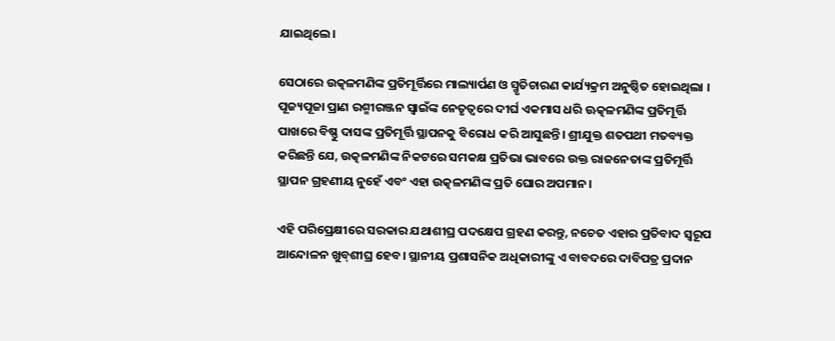ଯାଇଥିଲେ।

ସେଠାରେ ଉତ୍କଳମଣିଙ୍କ ପ୍ରତିମୂର୍ତ୍ତିରେ ମାଲ୍ୟାର୍ପଣ ଓ ସ୍ମୃତିଚାରଣ କାର୍ଯ୍ୟକ୍ରମ ଅନୁଷ୍ଠିତ ହୋଇଥିଲା । ପୂଜ୍ୟପୂଜା ପ୍ରାଣ ରଶ୍ମୀରଞ୍ଜନ ସ୍ୱାଇଁଙ୍କ ନେତୃତ୍ୱରେ ଦୀର୍ଘ ଏକମାସ ଧରି ଊତ୍କଳମଣିଙ୍କ ପ୍ରତିମୂର୍ତ୍ତି ପାଖରେ ବିଷ୍ଣୁ ଦାସଙ୍କ ପ୍ରତିମୂର୍ତ୍ତି ସ୍ଥାପନକୁ ବିରୋଧ କରି ଆସୁଛନ୍ତି। ଶ୍ରୀଯୁକ୍ତ ଶତପଥୀ ମତବ୍ୟକ୍ତ କରିଛନ୍ତି ଯେ, ଉତ୍କଳମଣିଙ୍କ ନିକଟରେ ସମକକ୍ଷ ପ୍ରତିଭା ଭାବରେ ଉକ୍ତ ରାଜନେତାଙ୍କ ପ୍ରତିମୂର୍ତ୍ତି ସ୍ଥାପନ ଗ୍ରହଣୀୟ ନୁହେଁ ଏବଂ ଏହା ଉତ୍କଳମଣିଙ୍କ ପ୍ରତି ଘୋର ଅପମାନ।

ଏହି ପରିପ୍ରେକ୍ଷୀରେ ସରକାର ଯଥାଶୀଘ୍ର ପଦକ୍ଷେପ ଗ୍ରହଣ କରନ୍ତୁ, ନଚେତ ଏହାର ପ୍ରତିବାଦ ସ୍ୱରୂପ ଆନ୍ଦୋଳନ ଖୁବ୍‌ଶୀଘ୍ର ହେବ। ସ୍ଥାନୀୟ ପ୍ରଶାସନିକ ଅଧିକାରୀଙ୍କୁ ଏ ବାବଦରେ ଦାବିପତ୍ର ପ୍ରଦାନ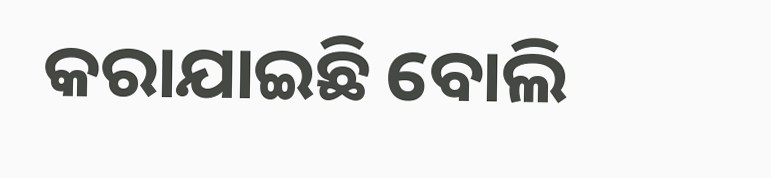କରାଯାଇଛି ବୋଲି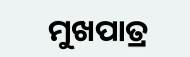ମୁଖପାତ୍ର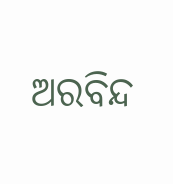ଅରବିନ୍ଦ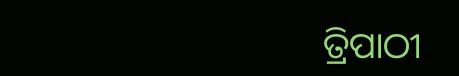ତ୍ରିପାଠୀ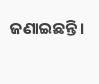ଜଣାଇଛନ୍ତି।